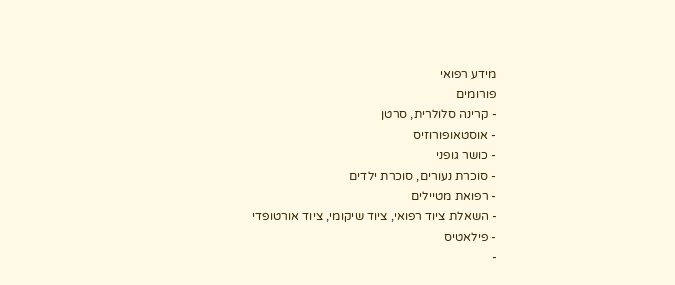מידע רפואי
פורומים
- קרינה סלולרית, סרטן
- אוסטאופורוזיס
- כושר גופני
- סוכרת נעורים, סוכרת ילדים
- רפואת מטיילים
- השאלת ציוד רפואי, ציוד שיקומי, ציוד אורטופדי
- פילאטיס
-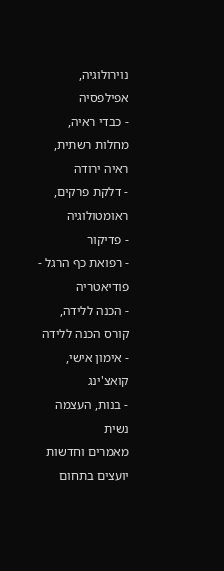נוירולוגיה, אפילפסיה
- כבדי ראיה, מחלות רשתית, ראיה ירודה
- דלקת פרקים, ראומטולוגיה
- פדיקור
- רפואת כף הרגל - פודיאטריה
- הכנה ללידה, קורס הכנה ללידה
- אימון אישי, קואצ'ינג
- בנות, העצמה נשית
מאמרים וחדשות
יועצים בתחום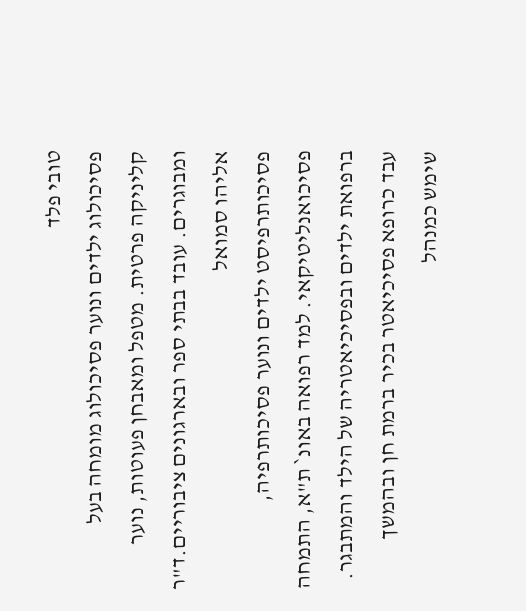טובי פלד
פסיכולוג ילדים ונוער פסיכולוג מומחה בעל קליניקה פרטית. מטפל ומאבחן פעוטות, נוער ומבוגרים. עובד בבתי ספר ובארגונים ציבוריים.ד"ר אליהו סמואל
פסיכותרפיסט ילדים ונוער פסיכותרפיה, פסיכואנליטיקאי. למד רפואה באונ` ת"א, התמחה ברפואת ילדים ובפסיכיאטריה של הילד והמתבגר. עבד כרופא פסיכיאטר בכיר ברמת חן ובהמשך שימש כמנהל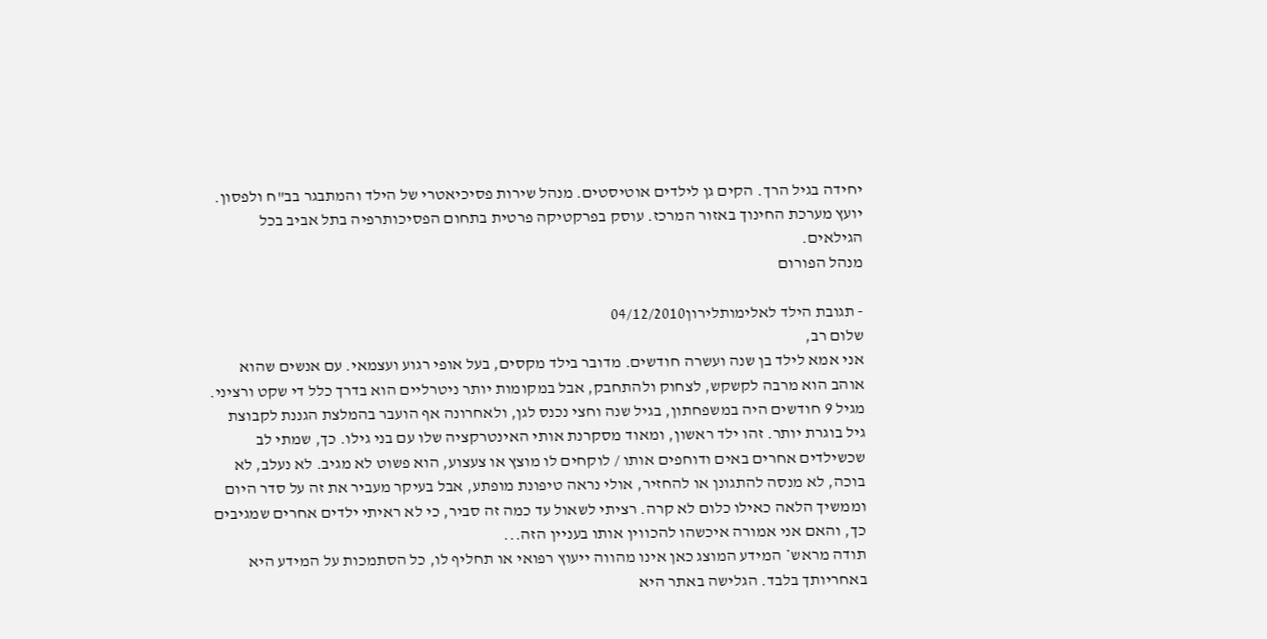יחידה בגיל הרך. הקים גן לילדים אוטיסטים. מנהל שירות פסיכיאטרי של הילד והמתבגר בב"ח ולפסון. יועץ מערכת החינוך באזור המרכז. עוסק בפרקטיקה פרטית בתחום הפסיכותרפיה בתל אביב בכל הגילאים.
מנהל הפורום

- תגובת הילד לאלימותלירון04/12/2010
שלום רב,
אני אמא לילד בן שנה ועשרה חודשים. מדובר בילד מקסים, בעל אופי רגוע ועצמאי. עם אנשים שהוא אוהב הוא מרבה לקשקש, לצחוק ולהתחבק, אבל במקומות יותר ניטרליים הוא בדרך כלל די שקט ורציני. מגיל 9 חודשים היה במשפחתון, בגיל שנה וחצי נכנס לגן, ולאחרונה אף הועבר בהמלצת הגננת לקבוצת גיל בוגרת יותר. זהו ילד ראשון, ומאוד מסקרנת אותי האינטרקציה שלו עם בני גילו. כך, שמתי לב שכשילדים אחרים באים ודוחפים אותו / לוקחים לו מוצץ או צעצוע, הוא פשוט לא מגיב. לא נעלב, לא בוכה, לא מנסה להתגונן או להחזיר, אולי נראה טיפונת מופתע, אבל בעיקר מעביר את זה על סדר היום וממשיך הלאה כאילו כלום לא קרה. רציתי לשאול עד כמה זה סביר, כי לא ראיתי ילדים אחרים שמגיבים כך, והאם אני אמורה איכשהו להכווין אותו בעניין הזה...
תודה מראש* המידע המוצג כאן אינו מהווה ייעוץ רפואי או תחליף לו, כל הסתמכות על המידע היא באחריותך בלבד. הגלישה באתר היא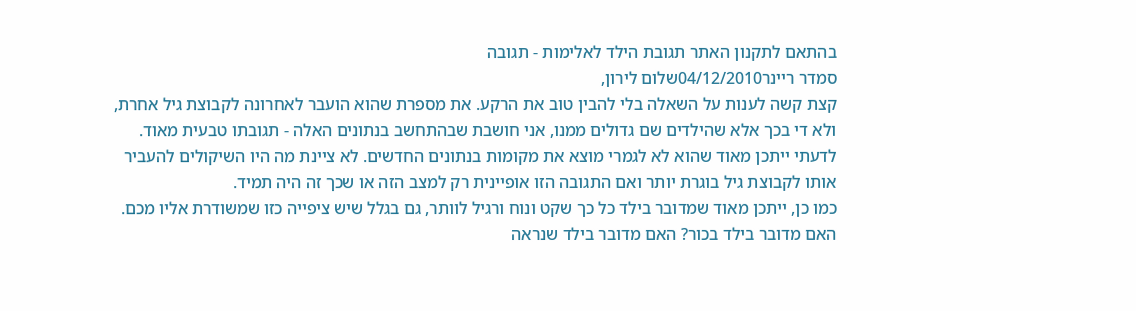בהתאם לתקנון האתר תגובת הילד לאלימות - תגובה
סמדר ריינר04/12/2010שלום לירון,
קצת קשה לענות על השאלה בלי להבין טוב את הרקע. את מספרת שהוא הועבר לאחרונה לקבוצת גיל אחרת, ולא די בכך אלא שהילדים שם גדולים ממנו, אני חושבת שבהתחשב בנתונים האלה - תגובתו טבעית מאוד. לדעתי ייתכן מאוד שהוא לא לגמרי מוצא את מקומות בנתונים החדשים. לא ציינת מה היו השיקולים להעביר אותו לקבוצת גיל בוגרת יותר ואם התגובה הזו אופיינית רק למצב הזה או שכך זה היה תמיד.
כמו כן, ייתכן מאוד שמדובר בילד כל כך שקט ונוח ורגיל לוותר, גם בגלל שיש ציפייה כזו שמשודרת אליו מכם. האם מדובר בילד בכור? האם מדובר בילד שנראה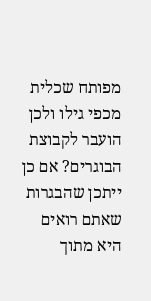מפותח שכלית מכפי גילו ולכן הועבר לקבוצת הבוגרים? אם כן ייתכן שהבגרות שאתם רואים היא מתוך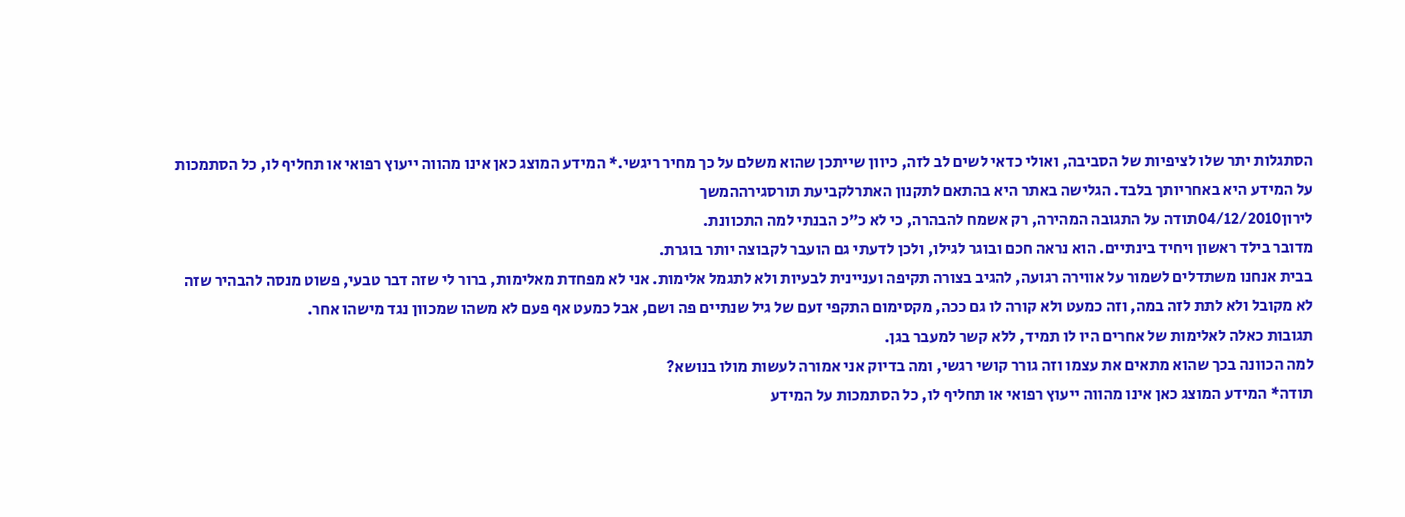הסתגלות יתר שלו לציפיות של הסביבה, ואולי כדאי לשים לב לזה, כיוון שייתכן שהוא משלם על כך מחיר ריגשי.* המידע המוצג כאן אינו מהווה ייעוץ רפואי או תחליף לו, כל הסתמכות על המידע היא באחריותך בלבד. הגלישה באתר היא בהתאם לתקנון האתרלקביעת תורסגירההמשך
לירון04/12/2010תודה על התגובה המהירה, רק אשמח להבהרה, כי לא כ"כ הבנתי למה התכוונת.
מדובר בילד ראשון ויחיד בינתיים. הוא נראה חכם ובוגר לגילו, ולכן לדעתי גם הועבר לקבוצה יותר בוגרת.
בבית אנחנו משתדלים לשמור על אווירה רגועה, להגיב בצורה תקיפה ועניינית לבעיות ולא לתגמל אלימות. אני לא מפחדת מאלימות, ברור לי שזה דבר טבעי, פשוט מנסה להבהיר שזה לא מקובל ולא לתת לזה במה, וזה כמעט ולא קורה לו גם ככה, מקסימום התקפי זעם של גיל שנתיים פה ושם, אבל כמעט אף פעם לא משהו שמכוון נגד מישהו אחר.
תגובות כאלה לאלימות של אחרים היו לו תמיד, ללא קשר למעבר בגן.
למה הכוונה בכך שהוא מתאים את עצמו וזה גורר קושי רגשי, ומה בדיוק אני אמורה לעשות מולו בנושא?
תודה* המידע המוצג כאן אינו מהווה ייעוץ רפואי או תחליף לו, כל הסתמכות על המידע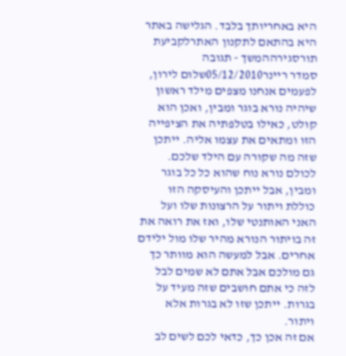היא באחריותך בלבד. הגלישה באתר היא בהתאם לתקנון האתרלקביעת תורסגירההמשך - תגובה
סמדר ריינר05/12/2010שלום לירון,
לפעמים אנחנו מצפים מילד ראשון שיהיה נורא בוגר ומבין, ואכן הוא קולט, כאילו בטלפתיה את הציפייה הזו ומתאים את עצמו אליה. ייתכן שזה מה שקורה עם הילד שלכם. לכולם נורא נוח שהוא כל כל בוגר ומבין, אבל ייתכן והעיסקה הזו כוללת ויתור על הרצונות שלו ועל האני האותנטי שלו, ואז את רואה את זה בויתור הנורא מהיר שלו מול ילידם אחרים. אבל למעשה הוא מוותר כך גם מולכם אבל אתם לא שמים לבל לזה כי אתם חושבים שזה מעיד על בגרות. ייתכן שזו לא בגרות אלא ויתור.
אם זה אכן כך, כדאי לכם לשים לב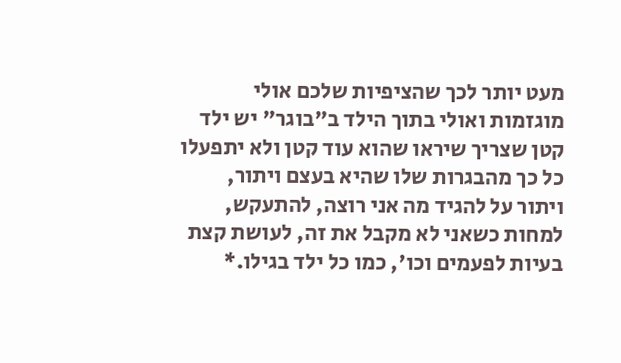מעט יותר לכך שהציפיות שלכם אולי מוגזמות ואולי בתוך הילד ב"בוגר" יש ילד קטן שצריך שיראו שהוא עוד קטן ולא יתפעלו כל כך מהבגרות שלו שהיא בעצם ויתור, ויתור על להגיד מה אני רוצה, להתעקש, למחות כשאני לא מקבל את זה, לעושת קצת בעיות לפעמים וכו', כמו כל ילד בגילו.*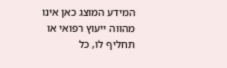המידע המוצג כאן אינו מהווה ייעוץ רפואי או תחליף לו, כל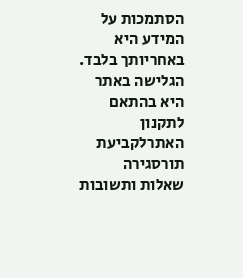הסתמכות על המידע היא באחריותך בלבד. הגלישה באתר היא בהתאם לתקנון האתרלקביעת תורסגירה
שאלות ותשובות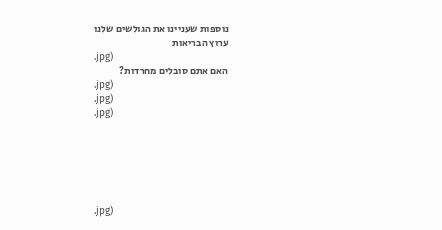נוספות שעניינו את הגולשים שלנו
ערוץ הבריאות
.jpg)
האם אתם סובלים מחרדות?
.jpg)
.jpg)
.jpg)






.jpg)